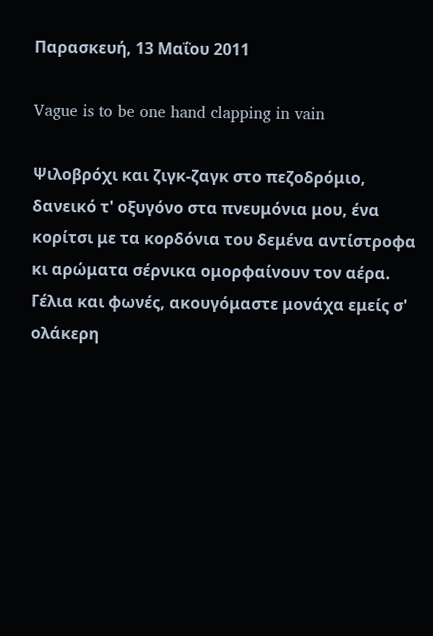Παρασκευή, 13 Μαΐου 2011

Vague is to be one hand clapping in vain

Ψιλοβρόχι και ζιγκ-ζαγκ στο πεζοδρόμιο, δανεικό τ' οξυγόνο στα πνευμόνια μου, ένα κορίτσι με τα κορδόνια του δεμένα αντίστροφα κι αρώματα σέρνικα ομορφαίνουν τον αέρα. Γέλια και φωνές, ακουγόμαστε μονάχα εμείς σ' ολάκερη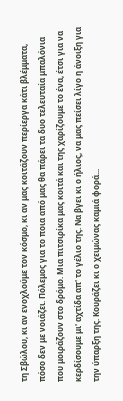τη Σβώλου, κι αν ενοχλούμε τον κόσμο, κι αν μας κοιτάζουν περίεργα κάτι βλέμματα, πόσο δεν με νοιάζει. Πόλεμος για το ποια από μας θα πάρει τα δυο τελευταία μπαλόνια που μοιράζουν στο δρόμο. Μια πιτσιρίκα μας κοιτά και της χαρίζουμε το ένα, έτσι για να κερδίσουμε μι' αχτίδα απ' το γέλιο της. Να βγει κι ο ήλιος, να μας πείσει λίγο η άνοιξη για την ύπαρξη της. Κουράζει κι ο χειμώνας καμιά φορά...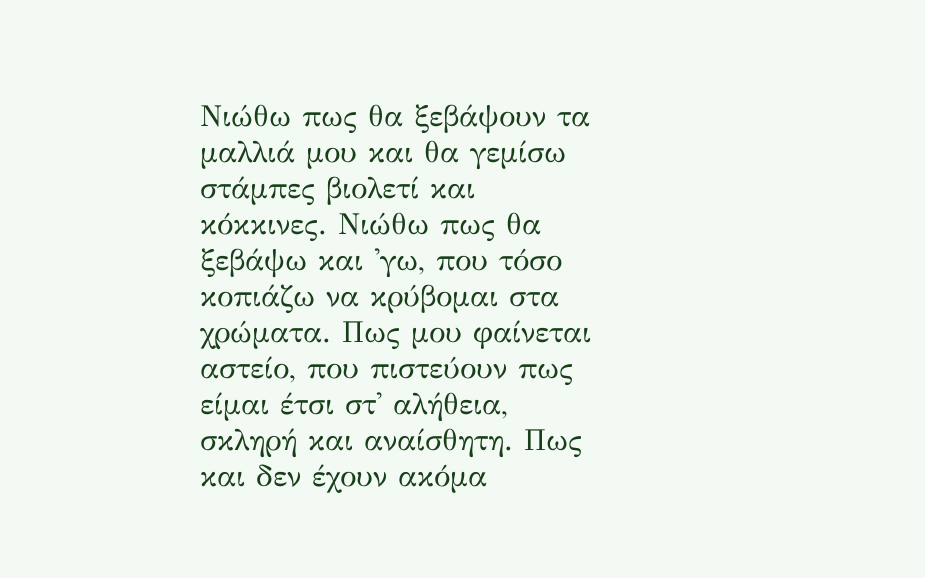Νιώθω πως θα ξεβάψουν τα μαλλιά μου και θα γεμίσω στάμπες βιολετί και κόκκινες. Νιώθω πως θα ξεβάψω και 'γω, που τόσο κοπιάζω να κρύβομαι στα χρώματα. Πως μου φαίνεται αστείο, που πιστεύουν πως είμαι έτσι στ' αλήθεια, σκληρή και αναίσθητη. Πως και δεν έχουν ακόμα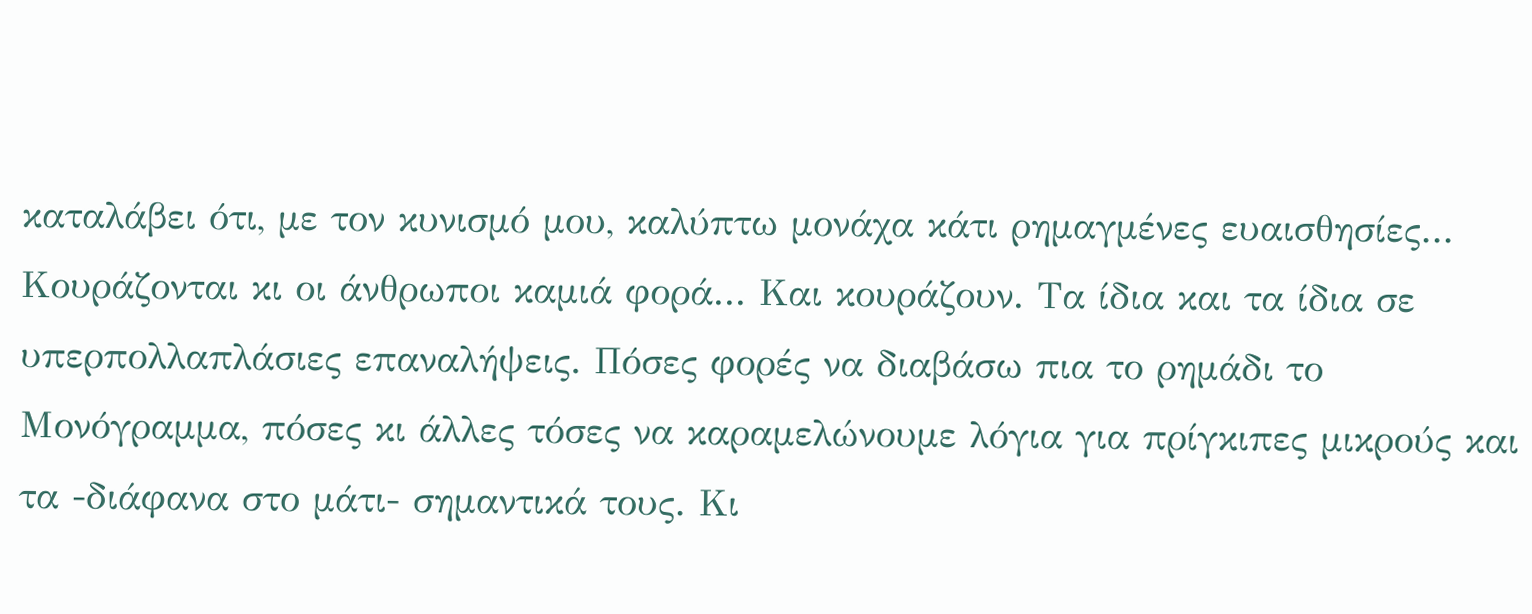καταλάβει ότι, με τον κυνισμό μου, καλύπτω μονάχα κάτι ρημαγμένες ευαισθησίες...
Κουράζονται κι οι άνθρωποι καμιά φορά... Και κουράζουν. Τα ίδια και τα ίδια σε υπερπολλαπλάσιες επαναλήψεις. Πόσες φορές να διαβάσω πια το ρημάδι το Μονόγραμμα, πόσες κι άλλες τόσες να καραμελώνουμε λόγια για πρίγκιπες μικρούς και τα -διάφανα στο μάτι- σημαντικά τους. Κι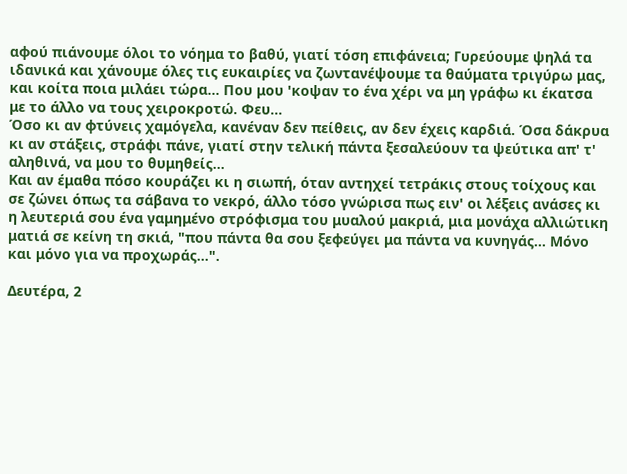αφού πιάνουμε όλοι το νόημα το βαθύ, γιατί τόση επιφάνεια; Γυρεύουμε ψηλά τα ιδανικά και χάνουμε όλες τις ευκαιρίες να ζωντανέψουμε τα θαύματα τριγύρω μας, και κοίτα ποια μιλάει τώρα... Που μου 'κοψαν το ένα χέρι να μη γράφω κι έκατσα με το άλλο να τους χειροκροτώ. Φευ...
Όσο κι αν φτύνεις χαμόγελα, κανέναν δεν πείθεις, αν δεν έχεις καρδιά. Όσα δάκρυα κι αν στάξεις, στράφι πάνε, γιατί στην τελική πάντα ξεσαλεύουν τα ψεύτικα απ' τ' αληθινά, να μου το θυμηθείς...
Και αν έμαθα πόσο κουράζει κι η σιωπή, όταν αντηχεί τετράκις στους τοίχους και σε ζώνει όπως τα σάβανα το νεκρό, άλλο τόσο γνώρισα πως ειν' οι λέξεις ανάσες κι η λευτεριά σου ένα γαμημένο στρόφισμα του μυαλού μακριά, μια μονάχα αλλιώτικη ματιά σε κείνη τη σκιά, "που πάντα θα σου ξεφεύγει μα πάντα να κυνηγάς... Μόνο και μόνο για να προχωράς...".

Δευτέρα, 2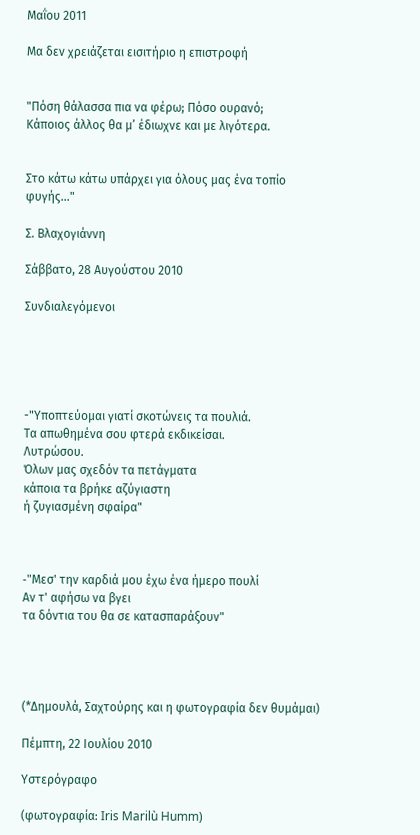Μαΐου 2011

Μα δεν χρειάζεται εισιτήριο η επιστροφή


"Πόση θάλασσα πια να φέρω; Πόσο ουρανό;
Κάποιος άλλος θα μ’ έδιωχνε και με λιγότερα.


Στο κάτω κάτω υπάρχει για όλους μας ένα τοπίο φυγής..."

Σ. Βλαχογιάννη

Σάββατο, 28 Αυγούστου 2010

Συνδιαλεγόμενοι





-"Υποπτεύομαι γιατί σκοτώνεις τα πουλιά.
Τα απωθημένα σου φτερά εκδικείσαι.
Λυτρώσου.
Όλων μας σχεδόν τα πετάγματα
κάποια τα βρήκε αζύγιαστη
ή ζυγιασμένη σφαίρα"



-"Mεσ' την καρδιά μου έχω ένα ήμερο πουλί
Aν τ' αφήσω να βγει
τα δόντια του θα σε κατασπαράξουν"




(*Δημουλά, Σαχτούρης και η φωτογραφία δεν θυμάμαι)

Πέμπτη, 22 Ιουλίου 2010

Υστερόγραφο

(φωτογραφία: Iris Marilù Humm)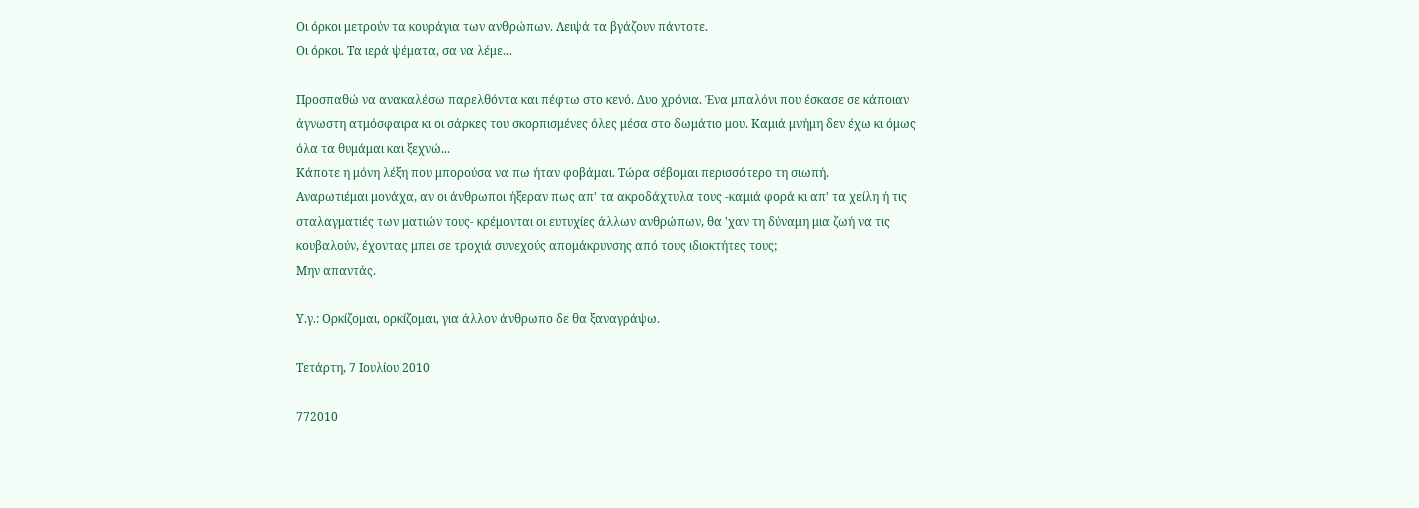Οι όρκοι μετρούν τα κουράγια των ανθρώπων. Λειψά τα βγάζουν πάντοτε.
Οι όρκοι. Τα ιερά ψέματα, σα να λέμε...

Προσπαθώ να ανακαλέσω παρελθόντα και πέφτω στο κενό. Δυο χρόνια. Ένα μπαλόνι που έσκασε σε κάποιαν άγνωστη ατμόσφαιρα κι οι σάρκες του σκορπισμένες όλες μέσα στο δωμάτιο μου. Καμιά μνήμη δεν έχω κι όμως όλα τα θυμάμαι και ξεχνώ...
Κάποτε η μόνη λέξη που μπορούσα να πω ήταν φοβάμαι. Τώρα σέβομαι περισσότερο τη σιωπή.
Αναρωτιέμαι μονάχα, αν οι άνθρωποι ήξεραν πως απ' τα ακροδάχτυλα τους -καμιά φορά κι απ' τα χείλη ή τις σταλαγματιές των ματιών τους- κρέμονται οι ευτυχίες άλλων ανθρώπων, θα 'χαν τη δύναμη μια ζωή να τις κουβαλούν, έχοντας μπει σε τροχιά συνεχούς απομάκρυνσης από τους ιδιοκτήτες τους;
Μην απαντάς.

Υ.γ.: Ορκίζομαι, ορκίζομαι, για άλλον άνθρωπο δε θα ξαναγράψω.

Τετάρτη, 7 Ιουλίου 2010

772010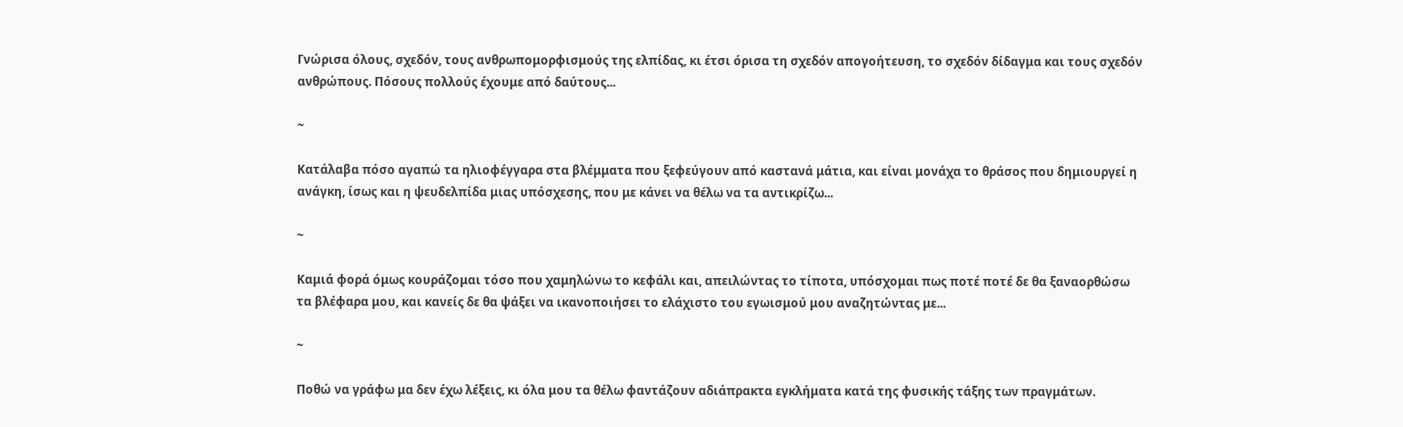Γνώρισα όλους, σχεδόν, τους ανθρωπομορφισμούς της ελπίδας, κι έτσι όρισα τη σχεδόν απογοήτευση, το σχεδόν δίδαγμα και τους σχεδόν ανθρώπους. Πόσους πολλούς έχουμε από δαύτους...

~

Κατάλαβα πόσο αγαπώ τα ηλιοφέγγαρα στα βλέμματα που ξεφεύγουν από καστανά μάτια, και είναι μονάχα το θράσος που δημιουργεί η ανάγκη, ίσως και η ψευδελπίδα μιας υπόσχεσης, που με κάνει να θέλω να τα αντικρίζω...

~

Καμιά φορά όμως κουράζομαι τόσο που χαμηλώνω το κεφάλι και, απειλώντας το τίποτα, υπόσχομαι πως ποτέ ποτέ δε θα ξαναορθώσω τα βλέφαρα μου, και κανείς δε θα ψάξει να ικανοποιήσει το ελάχιστο του εγωισμού μου αναζητώντας με...

~

Ποθώ να γράφω μα δεν έχω λέξεις, κι όλα μου τα θέλω φαντάζουν αδιάπρακτα εγκλήματα κατά της φυσικής τάξης των πραγμάτων.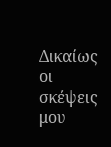Δικαίως οι σκέψεις μου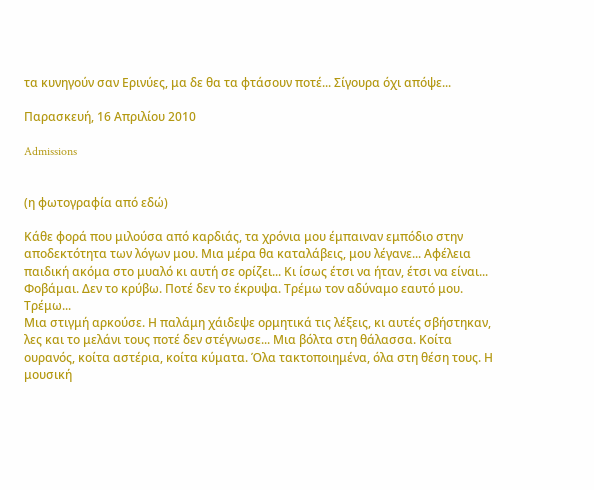τα κυνηγούν σαν Ερινύες, μα δε θα τα φτάσουν ποτέ... Σίγουρα όχι απόψε...

Παρασκευή, 16 Απριλίου 2010

Admissions


(η φωτογραφία από εδώ)

Κάθε φορά που μιλούσα από καρδιάς, τα χρόνια μου έμπαιναν εμπόδιο στην αποδεκτότητα των λόγων μου. Μια μέρα θα καταλάβεις, μου λέγανε... Αφέλεια παιδική ακόμα στο μυαλό κι αυτή σε ορίζει... Κι ίσως έτσι να ήταν, έτσι να είναι... Φοβάμαι. Δεν το κρύβω. Ποτέ δεν το έκρυψα. Τρέμω τον αδύναμο εαυτό μου. Τρέμω...
Μια στιγμή αρκούσε. Η παλάμη χάιδεψε ορμητικά τις λέξεις, κι αυτές σβήστηκαν, λες και το μελάνι τους ποτέ δεν στέγνωσε... Μια βόλτα στη θάλασσα. Κοίτα ουρανός, κοίτα αστέρια, κοίτα κύματα. Όλα τακτοποιημένα, όλα στη θέση τους. Η μουσική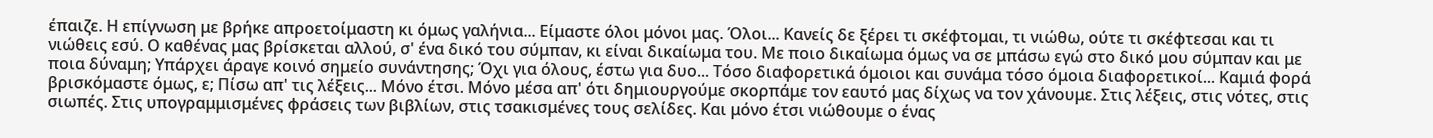έπαιζε. Η επίγνωση με βρήκε απροετοίμαστη κι όμως γαλήνια... Είμαστε όλοι μόνοι μας. Όλοι... Κανείς δε ξέρει τι σκέφτομαι, τι νιώθω, ούτε τι σκέφτεσαι και τι νιώθεις εσύ. Ο καθένας μας βρίσκεται αλλού, σ' ένα δικό του σύμπαν, κι είναι δικαίωμα του. Με ποιο δικαίωμα όμως να σε μπάσω εγώ στο δικό μου σύμπαν και με ποια δύναμη; Υπάρχει άραγε κοινό σημείο συνάντησης; Όχι για όλους, έστω για δυο... Τόσο διαφορετικά όμοιοι και συνάμα τόσο όμοια διαφορετικοί... Καμιά φορά βρισκόμαστε όμως, ε; Πίσω απ' τις λέξεις... Μόνο έτσι. Μόνο μέσα απ' ότι δημιουργούμε σκορπάμε τον εαυτό μας δίχως να τον χάνουμε. Στις λέξεις, στις νότες, στις σιωπές. Στις υπογραμμισμένες φράσεις των βιβλίων, στις τσακισμένες τους σελίδες. Και μόνο έτσι νιώθουμε ο ένας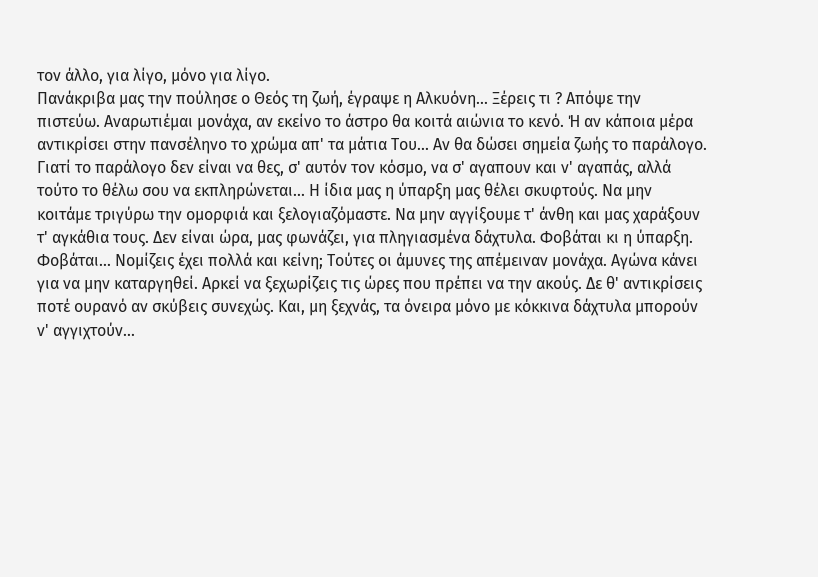τον άλλο, για λίγο, μόνο για λίγο.
Πανάκριβα μας την πούλησε ο Θεός τη ζωή, έγραψε η Αλκυόνη... Ξέρεις τι ? Απόψε την πιστεύω. Αναρωτιέμαι μονάχα, αν εκείνο το άστρο θα κοιτά αιώνια το κενό. Ή αν κάποια μέρα αντικρίσει στην πανσέληνο το χρώμα απ' τα μάτια Του... Αν θα δώσει σημεία ζωής το παράλογο. Γιατί το παράλογο δεν είναι να θες, σ' αυτόν τον κόσμο, να σ' αγαπουν και ν' αγαπάς, αλλά τούτο το θέλω σου να εκπληρώνεται... Η ίδια μας η ύπαρξη μας θέλει σκυφτούς. Να μην κοιτάμε τριγύρω την ομορφιά και ξελογιαζόμαστε. Να μην αγγίξουμε τ' άνθη και μας χαράξουν τ' αγκάθια τους. Δεν είναι ώρα, μας φωνάζει, για πληγιασμένα δάχτυλα. Φοβάται κι η ύπαρξη. Φοβάται... Νομίζεις έχει πολλά και κείνη; Τούτες οι άμυνες της απέμειναν μονάχα. Αγώνα κάνει για να μην καταργηθεί. Αρκεί να ξεχωρίζεις τις ώρες που πρέπει να την ακούς. Δε θ' αντικρίσεις ποτέ ουρανό αν σκύβεις συνεχώς. Και, μη ξεχνάς, τα όνειρα μόνο με κόκκινα δάχτυλα μπορούν ν' αγγιχτούν...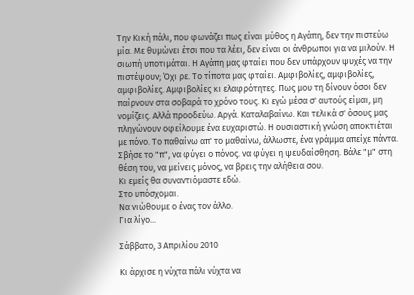Την Κική πάλι, που φωνάζει πως είναι μύθος η Αγάπη, δεν την πιστεύω μία. Με θυμώνει έτσι που τα λέει, δεν είναι οι άνθρωποι για να μιλούν. Η σιωπή υποτιμάται. Η Αγάπη μας φταίει που δεν υπάρχουν ψυχές να την πιστέψουν; Όχι ρε. Το τίποτα μας φταίει. Αμφιβολίες, αμφιβολίες, αμφιβολίες. Αμφιβολίες κι ελαφρότητες. Πως μου τη δίνουν όσοι δεν παίρνουν στα σοβαρά το χρόνο τους. Κι εγώ μέσα σ' αυτούς είμαι, μη νομίζεις. Αλλά προοδεύω. Αργά. Καταλαβαίνω. Και τελικά σ' όσους μας πληγώνουν οφείλουμε ένα ευχαριστώ. Η ουσιαστική γνώση αποκτιέται με πόνο. Το παθαίνω απ' το μαθαίνω, άλλωστε, ένα γράμμα απείχε πάντα. Σβήσε το "π", να φύγει ο πόνος. να φύγει η ψευδαίσθηση. Βάλε "μ" στη θέση του, να μείνεις μόνος, να βρεις την αλήθεια σου.
Κι εμείς θα συναντιόμαστε εδώ.
Στο υπόσχομαι.
Να νιώθουμε ο ένας τον άλλο.
Για λίγο...

Σάββατο, 3 Απριλίου 2010

Κι άρχισε η νύχτα πάλι νύχτα να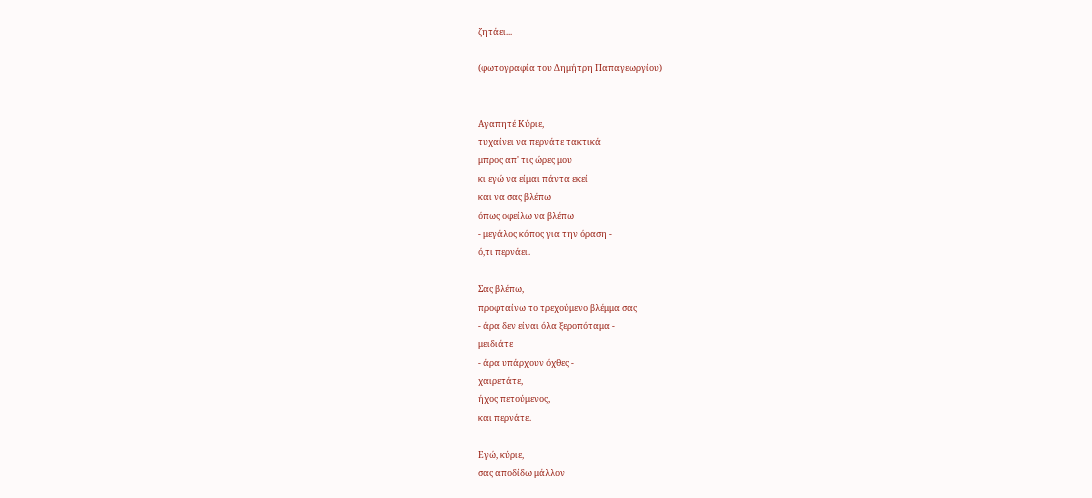ζητάει...

(φωτογραφία του Δημήτρη Παπαγεωργίου)


Αγαπητέ Κύριε,
τυχαίνει να περνάτε τακτικά
μπρος απ' τις ώρες μου
κι εγώ να είμαι πάντα εκεί
και να σας βλέπω
όπως οφείλω να βλέπω
- μεγάλος κόπος για την όραση -
ό,τι περνάει.

Σας βλέπω,
προφταίνω το τρεχούμενο βλέμμα σας
- άρα δεν είναι όλα ξεροπόταμα -
μειδιάτε
- άρα υπάρχουν όχθες -
χαιρετάτε,
ήχος πετούμενος,
και περνάτε.

Εγώ, κύριε,
σας αποδίδω μάλλον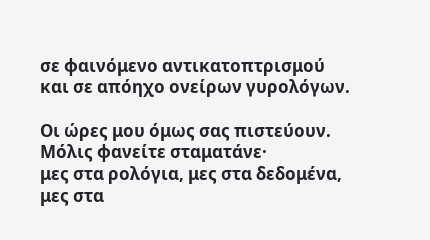σε φαινόμενο αντικατοπτρισμού
και σε απόηχο ονείρων γυρολόγων.

Οι ώρες μου όμως σας πιστεύουν.
Μόλις φανείτε σταματάνε·
μες στα ρολόγια, μες στα δεδομένα,
μες στα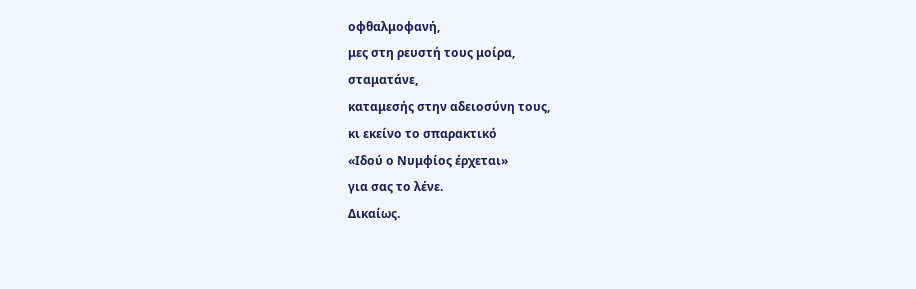οφθαλμοφανή,
μες στη ρευστή τους μοίρα,
σταματάνε,
καταμεσής στην αδειοσύνη τους,
κι εκείνο το σπαρακτικό
«Ιδού ο Νυμφίος έρχεται»
για σας το λένε.
Δικαίως.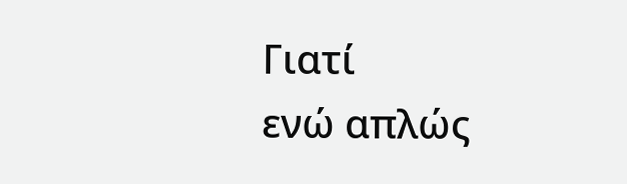Γιατί
ενώ απλώς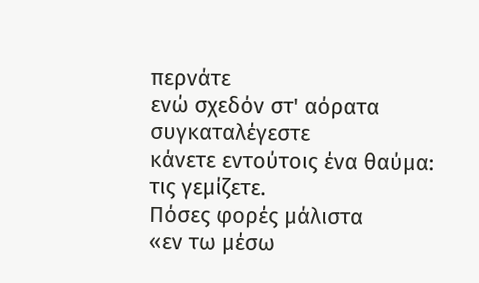περνάτε
ενώ σχεδόν στ' αόρατα συγκαταλέγεστε
κάνετε εντούτοις ένα θαύμα:
τις γεμίζετε.
Πόσες φορές μάλιστα
«εν τω μέσω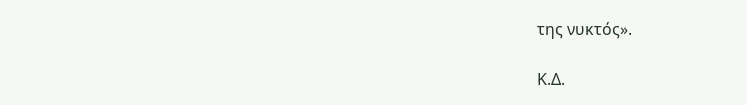της νυκτός».

Κ.Δ.